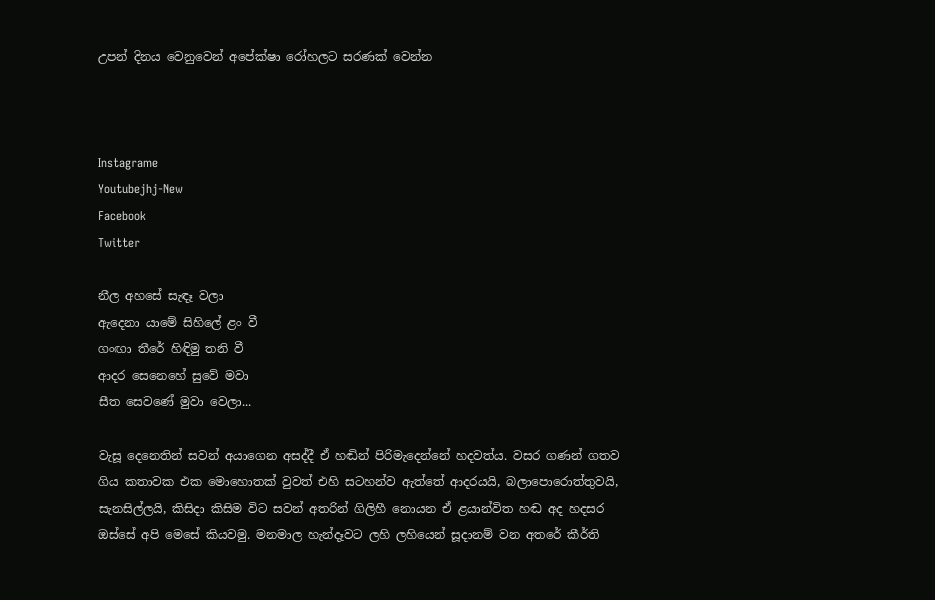උපන් දිනය වෙනුවෙන් අපේක්ෂා රෝහලට සරණක් වෙන්න



Instagrame
Youtubejhj-New
Facebook
Twitter

නීල අහසේ සැඳෑ වලා
ඇදෙනා යාමේ සිහිලේ ළං වී
ගංඟා තීරේ හිඳිමු තනි වී
ආදර සෙනෙහේ සුවේ මවා
සීත සෙවණේ මුවා වෙලා...

වැසූ දෙනෙතින් සවන් අයාගෙන අසද්දී ඒ හඬින් පිරිමැදෙන්නේ හදවත්ය. වසර ගණන් ගතව ගිය කතාවක එක මොහොතක් වුවත් එහි සටහන්ව ඇත්තේ ආදරයයි, බලාපොරොත්තුවයි, සැනසිල්ලයි, කිසිදා කිසිම විට සවන් අතරින් ගිලිහී නොයන ඒ ළයාන්විත හඬ අද හදසර ඔස්සේ අපි මෙසේ කියවමු. මනමාල හැන්දෑවට ලහි ලහියෙන් සූදානම් වන අතරේ කීර්ති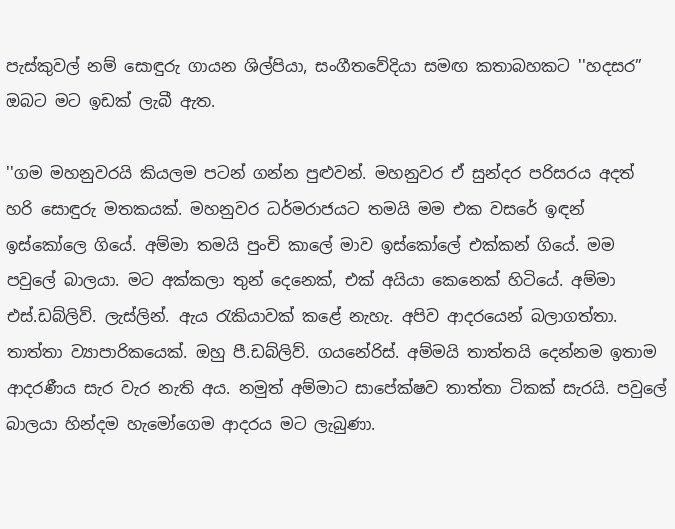පැස්කුවල් නම් සොඳුරු ගායන ශිල්පියා, සංගීතවේදියා සමඟ කතාබහකට ''හදසර” ඔබට මට ඉඩක් ලැබී ඇත.

''ගම මහනුවරයි කියලම පටන් ගන්න පුළුවන්. මහනුවර ඒ සුන්දර පරිසරය අදත් හරි සොඳුරු මතකයක්. මහනුවර ධර්මරාජයට තමයි මම එක වසරේ ඉඳන් ඉස්කෝලෙ ගියේ. අම්මා තමයි පුංචි කාලේ මාව ඉස්කෝලේ එක්කන් ගියේ. මම පවුලේ බාලයා. මට අක්කලා තුන් දෙනෙක්, එක් අයියා කෙනෙක් හිටියේ. අම්මා එස්.ඩබ්ලිව්. ලැස්ලින්. ඇය රැකියාවක් කළේ නැහැ. අපිව ආදරයෙන් බලාගත්තා. තාත්තා ව්‍යාපාරිකයෙක්. ඔහු පී.ඩබ්ලිව්. ගයනේරිස්. අම්මයි තාත්තයි දෙන්නම ඉතාම ආදරණීය සැර වැර නැති අය. නමුත් අම්මාට සාපේක්ෂව තාත්තා ටිකක් සැරයි. පවුලේ බාලයා හින්දම හැමෝගෙම ආදරය මට ලැබුණා.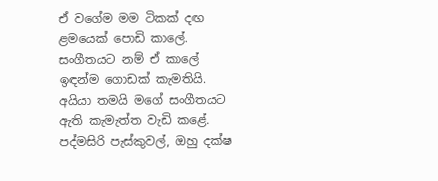ඒ වගේම මම ටිකක් දඟ ළමයෙක් පොඩි කාලේ. සංගීතයට නම් ඒ කාලේ ඉඳන්ම ගොඩක් කැමතියි. අයියා තමයි මගේ සංගීතයට ඇති කැමැත්ත වැඩි කළේ. පද්මසිරි පැස්කුවල්, ඔහු දක්ෂ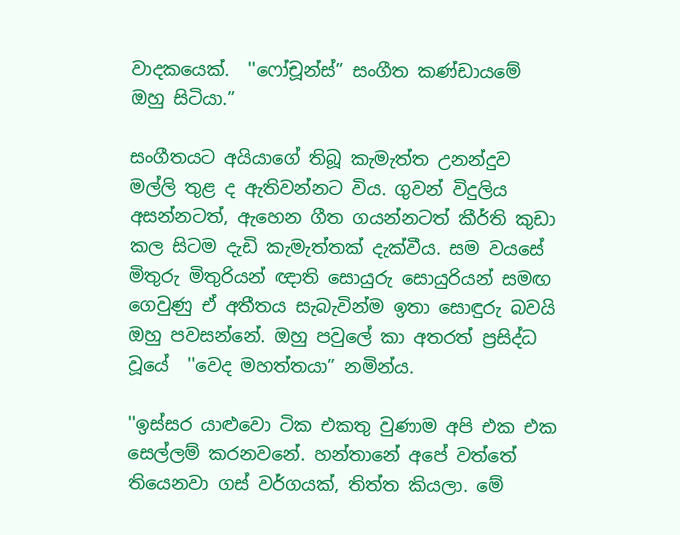වාදකයෙක්.  ''ෆෝචූන්ස්” සංගීත කණ්ඩායමේ ඔහු සිටියා.”

සංගීතයට අයියාගේ තිබූ කැමැත්ත උනන්දුව මල්ලි තුළ ද ඇතිවන්නට විය. ගුවන් විදුලිය අසන්නටත්, ඇහෙන ගීත ගයන්නටත් කීර්ති කුඩා කල සිටම දැඩි කැමැත්තක් දැක්වීය. සම වයසේ මිතුරු මිතුරියන් ඥාති සොයුරු සොයුරියන් සමඟ ගෙවුණු ඒ අතීතය සැබැවින්ම ඉතා සොඳුරු බවයි ඔහු පවසන්නේ. ඔහු පවුලේ කා අතරත් ප්‍රසිද්ධ වූයේ  ''වෙද මහත්තයා” නමින්ය.

''ඉස්සර යාළුවො ටික එකතු වුණාම අපි එක එක සෙල්ලම් කරනවනේ. හන්තානේ අපේ වත්තේ තියෙනවා ගස් වර්ගයක්, තිත්ත කියලා. මේ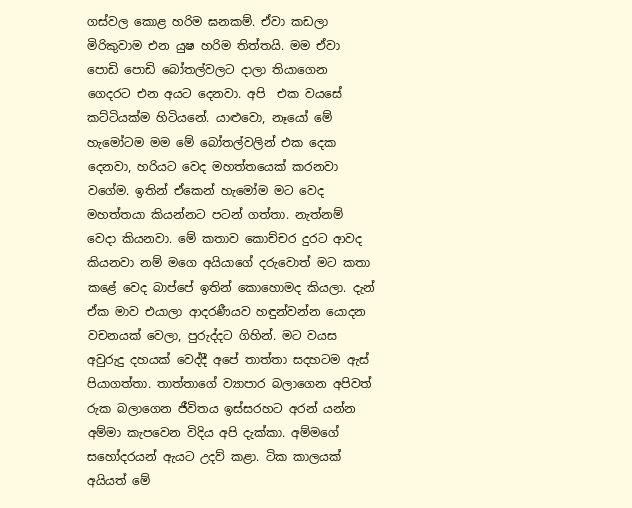ගස්වල කොළ හරිම ඝනකම්. ඒවා කඩලා මිරිකුවාම එන යුෂ හරිම තිත්තයි. මම ඒවා පොඩි පොඩි බෝතල්වලට දාලා තියාගෙන ගෙදරට එන අයට දෙනවා. අපි  එක වයසේ කට්ටියක්ම හිටියනේ. යාළුවො, නෑයෝ මේ හැමෝටම මම මේ බෝතල්වලින් එක දෙක දෙනවා, හරියට වෙද මහත්තයෙක් කරනවා වගේම. ඉතින් ඒකෙන් හැමෝම මට වෙද මහත්තයා කියන්නට පටන් ගත්තා. නැත්නම් වෙදා කියනවා. මේ කතාව කොච්චර දුරට ආවද කියනවා නම් මගෙ අයියාගේ දරුවොත් මට කතා කළේ වෙද බාප්පේ ඉතින් කොහොමද කියලා. දැන් ඒක මාව එයාලා ආදරණීයව හඳුන්වන්න යොදන වචනයක් වෙලා, පුරුද්දට ගිහින්. මට වයස අවුරුදු දහයක් වෙද්දී අපේ තාත්තා සදහටම ඇස් පියාගත්තා. තාත්තාගේ ව්‍යාපාර බලාගෙන අපිවත් රුක බලාගෙන ජීවිතය ඉස්සරහට අරන් යන්න අම්මා කැපවෙන විදිය අපි දැක්කා. අම්මගේ සහෝදරයන් ඇයට උදව් කළා. ටික කාලයක් අයියත් මේ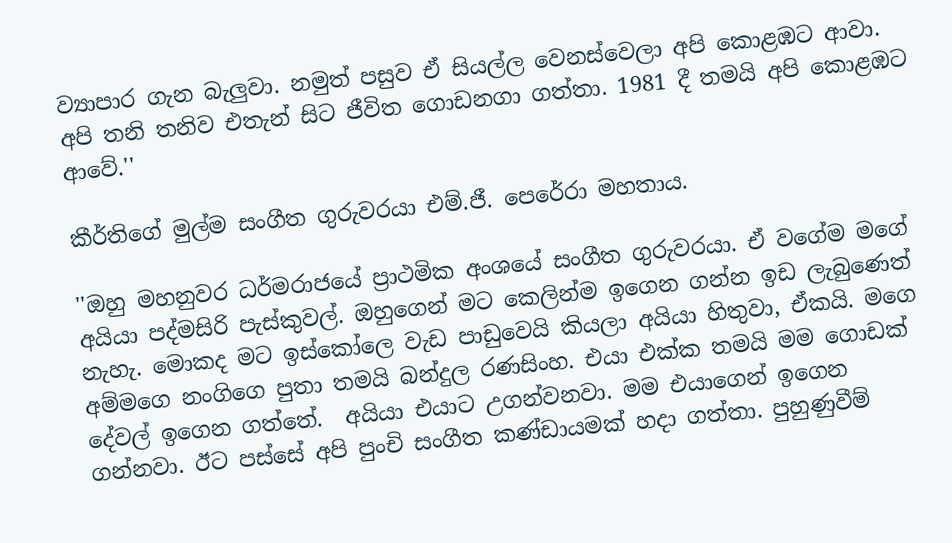ව්‍යාපාර ගැන බැලුවා. නමුත් පසුව ඒ සියල්ල වෙනස්වෙලා අපි කොළඹට ආවා. අපි තනි තනිව එතැන් සිට ජීවිත ගොඩනගා ගත්තා. 1981 දී තමයි අපි කොළඹට ආවේ.''

කීර්තිගේ මුල්ම සංගීත ගුරුවරයා එම්.ජී. පෙරේරා මහතාය.

''ඔහු මහනුවර ධර්මරාජයේ ප්‍රාථමික අංශයේ සංගීත ගුරුවරයා. ඒ වගේම මගේ අයියා පද්මසිරි පැස්කුවල්. ඔහුගෙන් මට කෙලින්ම ඉගෙන ගන්න ඉඩ ලැබුණෙත් නැහැ. මොකද මට ඉස්කෝලෙ වැඩ පාඩුවෙයි කියලා අයියා හිතුවා, ඒකයි. මගෙ අම්මගෙ නංගිගෙ පුතා තමයි බන්දුල රණසිංහ. එයා එක්ක තමයි මම ගොඩක් දේවල් ඉගෙන ගත්තේ.  අයියා එයාට උගන්වනවා. මම එයාගෙන් ඉගෙන ගන්නවා. ඊට පස්සේ අපි පුංචි සංගීත කණ්ඩායමක් හදා ගත්තා. පුහුණුවීම්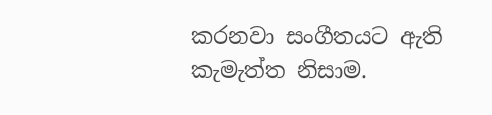කරනවා සංගීතයට ඇති කැමැත්ත නිසාම.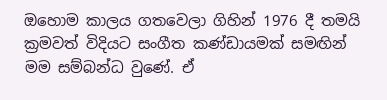ඔහොම කාලය ගතවෙලා ගිහින් 1976 දී තමයි ක්‍රමවත් විදියට සංගීත කණ්ඩායමක් සමඟින් මම සම්බන්ධ වුණේ. ඒ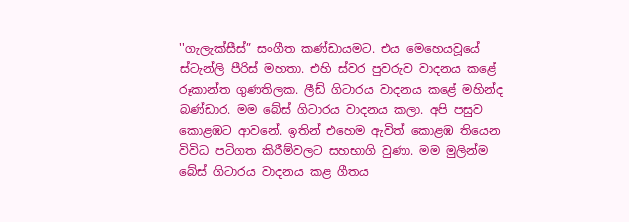''ගැලැක්සීස්” සංගීත කණ්ඩායමට. එය මෙහෙයවූයේ ස්ටැන්ලි පීරිස් මහතා. එහි ස්වර පුවරුව වාදනය කළේ රූකාන්ත ගුණතිලක. ලීඩ් ගිටාරය වාදනය කළේ මහින්ද බණ්ඩාර. මම බේස් ගිටාරය වාදනය කලා. අපි පසුව කොළඹට ආවනේ. ඉතින් එහෙම ඇවිත් කොළඹ තියෙන විවිධ පටිගත කිරීම්වලට සහභාගි වුණා. මම මුලින්ම බේස් ගිටාරය වාදනය කළ ගීතය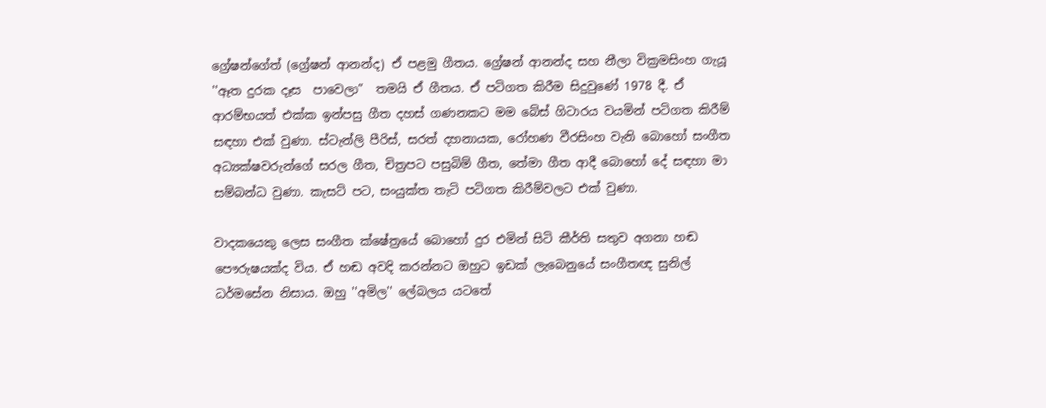ග්‍රේෂන්ගේත් (ග්‍රේෂන් ආනන්ද) ඒ පළමු ගීතය. ග්‍රේෂන් ආනන්ද සහ නීලා වික්‍රමසිංහ ගැයූ ''ඈත දුරක දෑස  පාවෙලා”  තමයි ඒ ගීතය. ඒ පටිගත කිරීම සිදුවුණේ 1978 දී. ඒ ආරම්භයත් එක්ක ඉන්පසු ගීත දහස් ගණනකට මම බේස් ගිටාරය වයමින් පටිගත කිරීම් සඳහා එක් වුණා. ස්ටැන්ලි පීරිස්, සරත් දහනායක, රෝහණ වීරසිංහ වැනි බොහෝ සංගීත අධ්‍යක්ෂවරුන්ගේ සරල ගීත, චිත්‍රපට පසුබිම් ගීත, තේමා ගීත ආදී බොහෝ දේ සඳහා මා සම්බන්ධ වුණා. කැසට් පට, සංයුක්ත තැටි පටිගත කිරීම්වලට එක් වුණා.

වාදකයෙකු ලෙස සංගීත ක්ෂේත්‍රයේ බොහෝ දුර එමින් සිටි කීර්ති සතුව අගනා හඬ පෞරුෂයක්ද විය. ඒ හඬ අවදි කරන්නට ඔහුට ඉඩක් ලැබෙනුයේ සංගීතඥ සුනිල් ධර්මසේන නිසාය. ඔහු ''අමිල'' ලේබලය යටතේ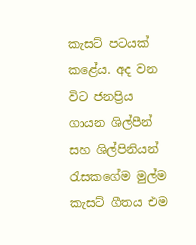කැසට් පටයක් කළේය. අද වන විට ජනප්‍රිය ගායන ශිල්පීන් සහ ශිල්පිනියන් රැසකගේම මුල්ම කැසට් ගීතය එම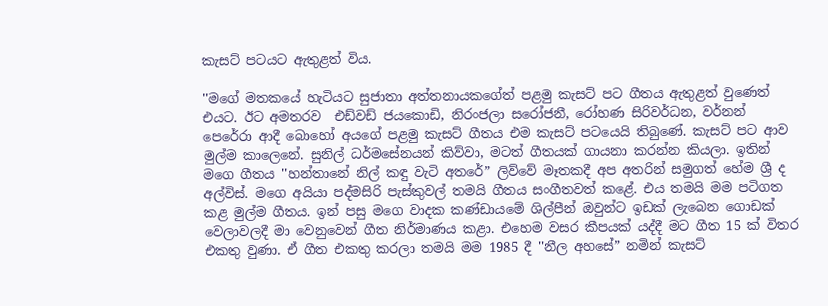කැසට් පටයට ඇතුළත් විය.

''මගේ මතකයේ හැටියට සුජාතා අත්තනායකගේත් පළමු කැසට් පට ගීතය ඇතුළත් වුණෙත් එයට. ඊට අමතරව  එඩ්වඩ් ජයකොඩි, නිරංජලා සරෝජනී, රෝහණ සිරිවර්ධන, වර්නන් පෙරේරා ආදී බොහෝ අයගේ පළමු කැසට් ගීතය එම කැසට් පටයෙයි තිබුණේ. කැසට් පට ආව මුල්ම කාලෙනේ. සුනිල් ධර්මසේනයන් කිව්වා, මටත් ගීතයක් ගායනා කරන්න කියලා. ඉතින් මගෙ ගීතය ''හන්තානේ නිල් කඳු වැටි අතරේ” ලිව්වේ මෑතකදී අප අතරින් සමුගත් හේම ශ්‍රී ද අල්විස්. මගෙ අයියා පද්මසිරි පැස්කුවල් තමයි ගීතය සංගීතවත් කළේ. එය තමයි මම පටිගත කළ මුල්ම ගීතය. ඉන් පසු මගෙ වාදක කණ්ඩායමේ ශිල්පීන් ඔවුන්ට ඉඩක් ලැබෙන ගොඩක් වෙලාවලදී මා වෙනුවෙන් ගීත නිර්මාණය කළා. එහෙම වසර කීපයක් යද්දී මට ගීත 15 ක් විතර එකතු වුණා. ඒ ගීත එකතු කරලා තමයි මම 1985 දී ''නීල අහසේ” නමින් කැසට්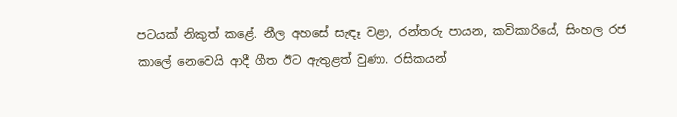පටයක් නිකුත් කළේ. නීල අහසේ සැඳෑ වළා, රන්තරු පායන, කවිකාරියේ, සිංහල රජ කාලේ නෙවෙයි ආදී ගීත ඊට ඇතුළත් වුණා. රසිකයන්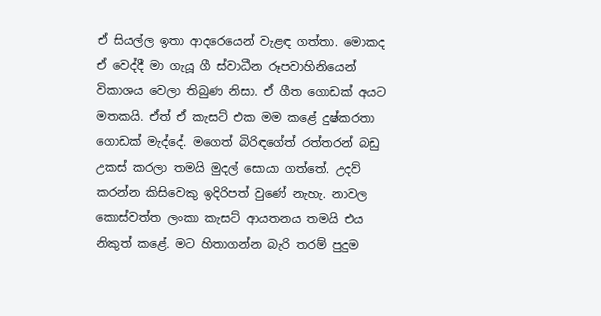ඒ සියල්ල ඉතා ආදරෙයෙන් වැළඳ ගත්තා. මොකද ඒ වෙද්දී මා ගැයූ ගී ස්වාධීන රූපවාහිනියෙන් විකාශය වෙලා තිබුණ නිසා. ඒ ගීත ගොඩක් අයට මතකයි. ඒත් ඒ කැසට් එක මම ක‍ළේ දුෂ්කරතා ගොඩක් මැද්දේ. මගෙත් බිරිඳගේත් රත්තරන් බඩු උකස් කරලා තමයි මුදල් සොයා ගත්තේ. උදව් කරන්න කිසිවෙකු ඉදිරිපත් වුණේ නැහැ. නාවල කොස්වත්ත ලංකා කැසට් ආයතනය තමයි එය නිකුත් කළේ. මට හිතාගන්න බැරි තරම් පුදුම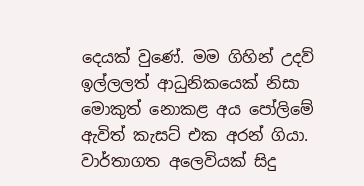දෙයක් වුණේ. මම ගිහින් උදව් ඉල්ලලත් ආධුනිකයෙක් නිසා මොකුත් නොකළ අය පෝලිමේ ඇවිත් කැසට් එක අරන් ගියා. වාර්තාගත අලෙවියක් සිදු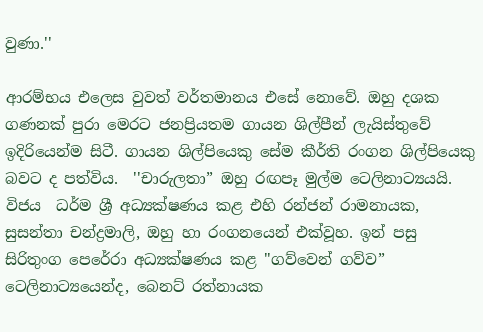වුණා.''

ආරම්භය එලෙස වුවත් වර්තමානය එසේ නොවේ. ඔහු දශක ගණනක් පුරා මෙරට ජනප්‍රියතම ගායන ශිල්පීන් ලැයිස්තුවේ ඉදිරියෙන්ම සිටී. ගායන ශිල්පියෙකු සේම කීර්ති රංගන ශිල්පියෙකු බවට ද පත්විය.  ''චාරුලතා” ඔහු රඟපෑ මුල්ම ටෙලිනාට්‍යයයි. විජය  ධර්ම ශ්‍රී අධ්‍යක්ෂණය කළ එහි රන්ජන් රාමනායක, සුසන්තා චන්ද්‍රමාලි, ඔහු හා රංගනයෙන් එක්වූහ. ඉන් පසු සිරිතුංග පෙරේරා අධ්‍යක්ෂණය කළ ''ගව්වෙන් ගව්ව” ටෙලිනාට්‍යයෙන්ද, බෙනට් රත්නායක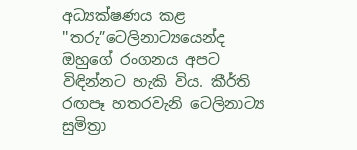අධ්‍යක්ෂණය කළ ''තරු”ටෙලිනාට්‍යයෙන්ද ඔහුගේ රංගනය අපට විඳින්නට හැකි විය. කීර්ති රඟපෑ හතරවැනි ටෙලිනාට්‍ය සුමිත්‍රා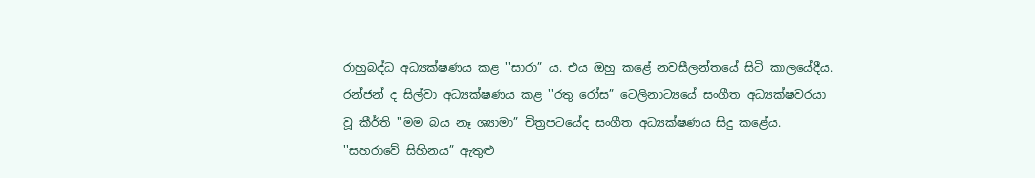රාහුබද්ධ අධ්‍යක්ෂණය කළ ''සාරා” ය. එය ඔහු කළේ නවසීලන්තයේ සිටි කාලයේදීය. රන්ජන් ද සිල්වා අධ්‍යක්ෂණය කළ ''රතු රෝස” ටෙලිනාට්‍යයේ සංගීත අධ්‍යක්ෂවරයා වූ කීර්ති ''මම බය නෑ ශ්‍යාමා” චිත්‍රපටයේද සංගීත අධ්‍යක්ෂණය සිදු කළේය.  ''සහරාවේ සිහිනය” ඇතුළු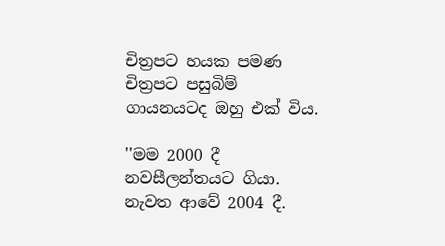චිත්‍රපට හයක පමණ චිත්‍රපට පසුබිම් ගායනයටද ඔහු එක් විය.

''මම 2000 දී නවසීලන්තයට ගියා. නැවත ආවේ 2004 දී.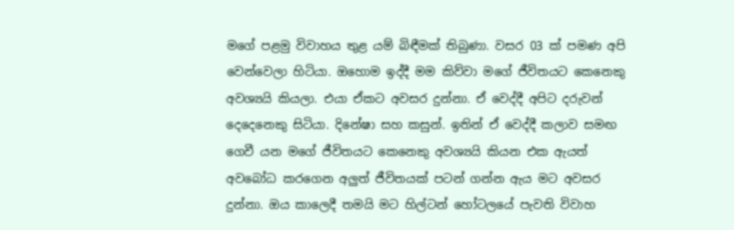මගේ පළමු විවාහය තුළ යම් බිඳීමක් තිබුණා. වසර 03 ක් පමණ අපි වෙන්වෙලා හිටියා. ඔහොම ඉද්දී මම කිව්වා මගේ ජීවිතයට කෙනෙකු අවශ්‍යයි කියලා. එයා ඒකට අවසර දුන්නා. ඒ වෙද්දී අපිට දරුවන් දෙදෙනෙකු සිටියා. දිනේෂා සහ කසුන්. ඉතින් ඒ වෙද්දී කලාව සමඟ ගෙවී යන මගේ ජීවිතයට කෙනෙකු අවශ්‍යයි කියන එක ඇයත් අවබෝධ කරගෙන අලුත් ජීවිතයක් පටන් ගන්න ඇය මට අවසර දුන්නා. ඔය කාලෙදී තමයි මට හිල්ටන් හෝටලයේ පැවති විවාහ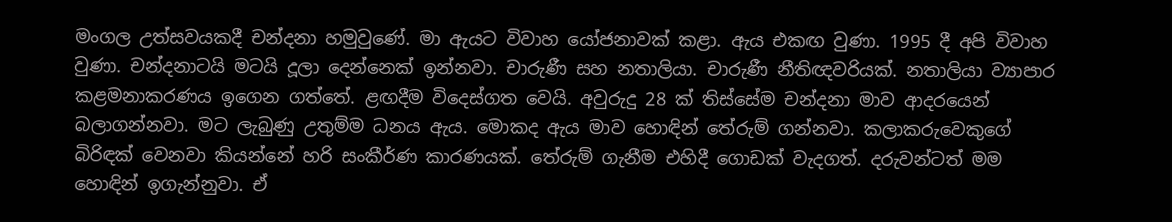මංගල උත්සවයකදී චන්දනා හමුවුණේ. මා ඇයට විවාහ යෝජනාවක් කළා. ඇය එකඟ වුණා. 1995 දී අපි විවාහ වුණා. චන්දනාටයි මටයි දූලා දෙන්නෙක් ඉන්නවා. චාරුණී සහ නතාලියා. චාරුණී නීතිඥවරියක්. නතාලියා ව්‍යාපාර කළමනාකරණය ඉගෙන ගත්තේ. ළඟදීම විදෙස්ගත වෙයි. අවුරුදු 28 ක් තිස්සේම චන්දනා මාව ආදරයෙන් බලාගන්නවා. මට ලැබුණු උතුම්ම ධනය ඇය. මොකද ඇය මාව හොඳින් තේරුම් ගන්නවා. කලාකරුවෙකුගේ බිරිඳක් වෙනවා කියන්නේ හරි සංකීර්ණ කාරණයක්. තේරුම් ගැනීම එහිදී ගොඩක් වැදගත්. දරුවන්ටත් මම හොඳින් ඉගැන්නුවා. ඒ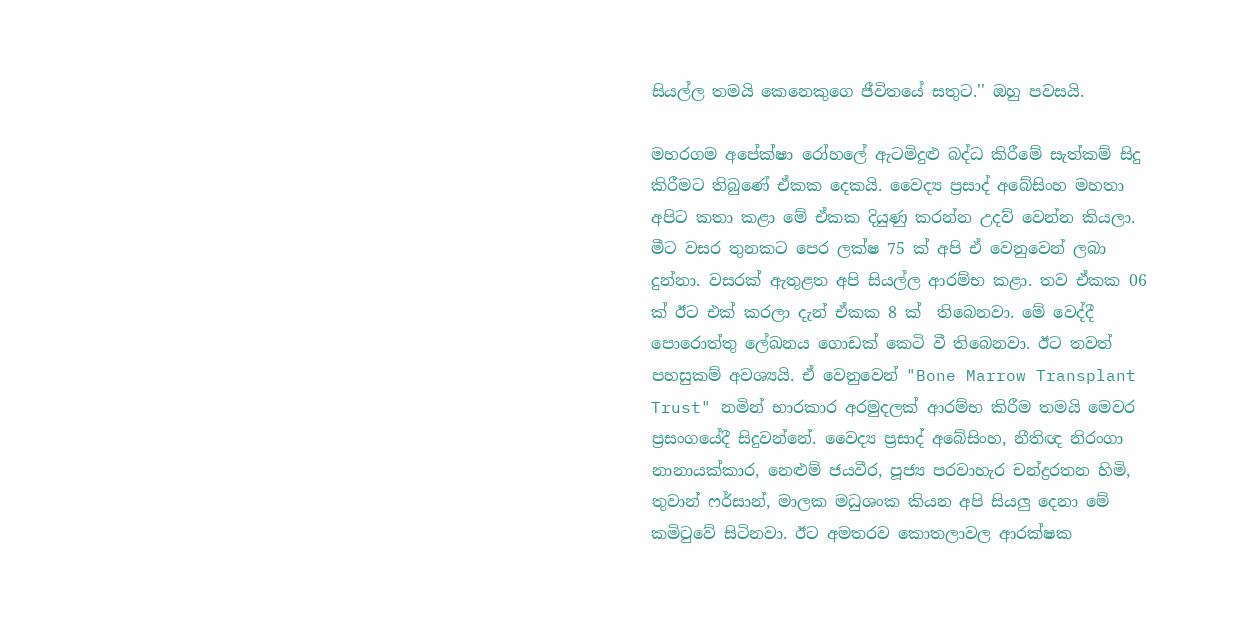සියල්ල තමයි කෙනෙකුගෙ ජීවිතයේ සතුට.'' ඔහු පවසයි.

මහරගම අපේක්ෂා රෝහලේ ඇටමිදුළු බද්ධ කිරීමේ සැත්කම් සිදු කිරීමට තිබුණේ ඒකක දෙකයි. වෛද්‍ය ප්‍රසාද් අබේසිංහ මහතා අපිට කතා කළා මේ ඒකක දියුණු කරන්න උදව් වෙන්න කියලා. මීට වසර තුනකට පෙර ලක්ෂ 75 ක් අපි ඒ වෙනුවෙන් ලබා දුන්නා. වසරක් ඇතුළත අපි සියල්ල ආරම්භ කළා. තව ඒකක 06 ක් ඊට එක් කරලා දැන් ඒකක 8 ක්  තිබෙනවා. මේ වෙද්දී පොරොත්තු ලේඛනය ගොඩක් කෙටි වී තිබෙනවා. ඊට තවත් පහසුකම් අවශ්‍යයි. ඒ වෙනුවෙන් "Bone Marrow Transplant Trust" නමින් භාරකාර අරමුදලක් ආරම්භ කිරීම තමයි මෙවර ප්‍රසංගයේදී සිදුවන්නේ. වෛද්‍ය ප්‍රසාද් අබේසිංහ, නීතිඥ නිරංගා නානායක්කාර, නෙළුම් ජයවීර, පූජ්‍ය පරවාහැර චන්ද්‍රරතන හිමි, තුවාන් ෆර්සාන්, මාලක මධුශංක කියන අපි සියලු දෙනා මේ කමිටුවේ සිටිනවා. ඊට අමතරව කොතලාවල ආරක්ෂක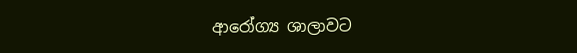ආරෝග්‍ය ශාලාවට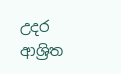උදර ආශ්‍රිත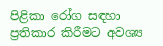පිළිකා රෝග සඳහා ප්‍රතිකාර කිරීමට අවශ්‍ය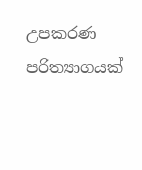උපකරණ පරිත්‍යාගයක්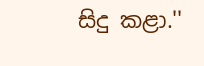සිදු කළා.''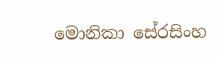මොනිකා සේරසිංහ